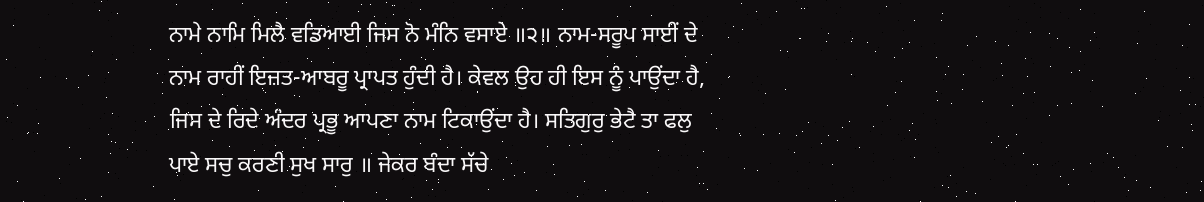ਨਾਮੇ ਨਾਮਿ ਮਿਲੈ ਵਡਿਆਈ ਜਿਸ ਨੋ ਮੰਨਿ ਵਸਾਏ ॥੨॥ ਨਾਮ-ਸਰੂਪ ਸਾਈਂ ਦੇ ਨਾਮ ਰਾਹੀਂ ਇਜ਼ਤ-ਆਬਰੂ ਪ੍ਰਾਪਤ ਹੁੰਦੀ ਹੈ। ਕੇਵਲ ਉਹ ਹੀ ਇਸ ਨੂੰ ਪਾਉਂਦਾ ਹੈ, ਜਿਸ ਦੇ ਰਿਦੇ ਅੰਦਰ ਪ੍ਰਭੂ ਆਪਣਾ ਨਾਮ ਟਿਕਾਉਂਦਾ ਹੈ। ਸਤਿਗੁਰੁ ਭੇਟੈ ਤਾ ਫਲੁ ਪਾਏ ਸਚੁ ਕਰਣੀ ਸੁਖ ਸਾਰੁ ॥ ਜੇਕਰ ਬੰਦਾ ਸੱਚੇ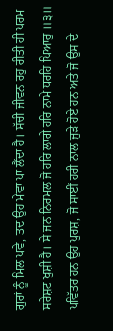ਗੁਰਾਂ ਨੂੰ ਮਿਲ ਪਵੇ, ਤਦ ਉਹ ਮੇਵਾ ਪਾ ਲੈਂਦਾ ਹੈ। ਸੱਚੀ ਜੀਵਨ ਰਹੁ ਰੀਤੀ ਹੀ ਪਰਮ ਸਰੇਸ਼ਟ ਖੁਸ਼ੀ ਹੈ। ਸੇ ਜਨ ਨਿਰਮਲ ਜੋ ਹਰਿ ਲਾਗੇ ਹਰਿ ਨਾਮੇ ਧਰਹਿ ਪਿਆਰੁ ॥੩॥ ਪਵਿੱਤਰ ਹਨ ਉਹ ਪੁਰਸ਼, ਜੋ ਸਾਈਂ ਹਰੀ ਨਾਲ ਜੁੜੇ ਹੋਏ ਹਨ ਅਤੇ ਜੋ ਉਸ ਦੇ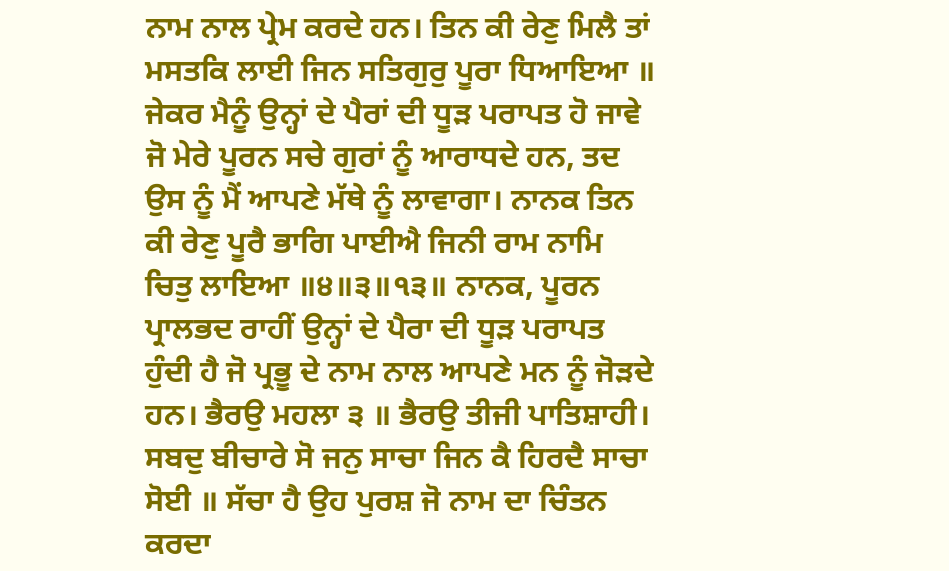ਨਾਮ ਨਾਲ ਪ੍ਰੇਮ ਕਰਦੇ ਹਨ। ਤਿਨ ਕੀ ਰੇਣੁ ਮਿਲੈ ਤਾਂ ਮਸਤਕਿ ਲਾਈ ਜਿਨ ਸਤਿਗੁਰੁ ਪੂਰਾ ਧਿਆਇਆ ॥ ਜੇਕਰ ਮੈਨੂੰ ਉਨ੍ਹਾਂ ਦੇ ਪੈਰਾਂ ਦੀ ਧੂੜ ਪਰਾਪਤ ਹੋ ਜਾਵੇ ਜੋ ਮੇਰੇ ਪੂਰਨ ਸਚੇ ਗੁਰਾਂ ਨੂੰ ਆਰਾਧਦੇ ਹਨ, ਤਦ ਉਸ ਨੂੰ ਮੈਂ ਆਪਣੇ ਮੱਥੇ ਨੂੰ ਲਾਵਾਗਾ। ਨਾਨਕ ਤਿਨ ਕੀ ਰੇਣੁ ਪੂਰੈ ਭਾਗਿ ਪਾਈਐ ਜਿਨੀ ਰਾਮ ਨਾਮਿ ਚਿਤੁ ਲਾਇਆ ॥੪॥੩॥੧੩॥ ਨਾਨਕ, ਪੂਰਨ ਪ੍ਰਾਲਭਦ ਰਾਹੀਂ ਉਨ੍ਹਾਂ ਦੇ ਪੈਰਾ ਦੀ ਧੂੜ ਪਰਾਪਤ ਹੁੰਦੀ ਹੈ ਜੋ ਪ੍ਰਭੂ ਦੇ ਨਾਮ ਨਾਲ ਆਪਣੇ ਮਨ ਨੂੰ ਜੋੜਦੇ ਹਨ। ਭੈਰਉ ਮਹਲਾ ੩ ॥ ਭੈਰਉ ਤੀਜੀ ਪਾਤਿਸ਼ਾਹੀ। ਸਬਦੁ ਬੀਚਾਰੇ ਸੋ ਜਨੁ ਸਾਚਾ ਜਿਨ ਕੈ ਹਿਰਦੈ ਸਾਚਾ ਸੋਈ ॥ ਸੱਚਾ ਹੈ ਉਹ ਪੁਰਸ਼ ਜੋ ਨਾਮ ਦਾ ਚਿੰਤਨ ਕਰਦਾ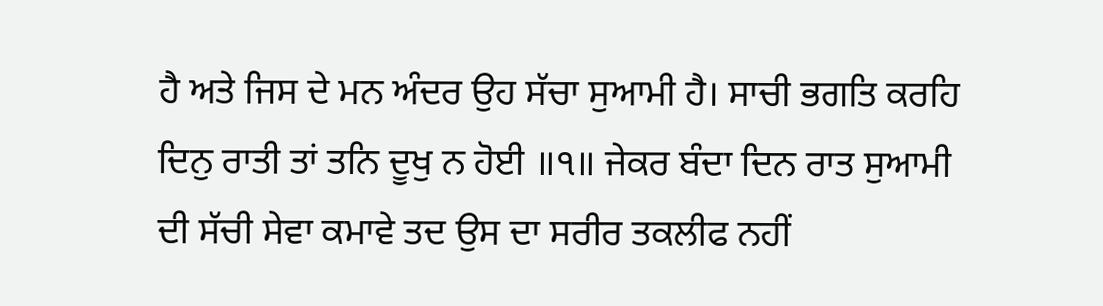ਹੈ ਅਤੇ ਜਿਸ ਦੇ ਮਨ ਅੰਦਰ ਉਹ ਸੱਚਾ ਸੁਆਮੀ ਹੈ। ਸਾਚੀ ਭਗਤਿ ਕਰਹਿ ਦਿਨੁ ਰਾਤੀ ਤਾਂ ਤਨਿ ਦੂਖੁ ਨ ਹੋਈ ॥੧॥ ਜੇਕਰ ਬੰਦਾ ਦਿਨ ਰਾਤ ਸੁਆਮੀ ਦੀ ਸੱਚੀ ਸੇਵਾ ਕਮਾਵੇ ਤਦ ਉਸ ਦਾ ਸਰੀਰ ਤਕਲੀਫ ਨਹੀਂ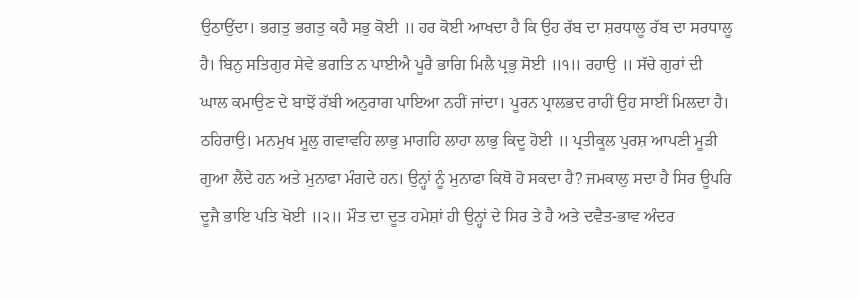ਉਠਾਉਂਦਾ। ਭਗਤੁ ਭਗਤੁ ਕਹੈ ਸਭੁ ਕੋਈ ॥ ਹਰ ਕੋਈ ਆਖਦਾ ਹੈ ਕਿ ਉਹ ਰੱਬ ਦਾ ਸ਼ਰਧਾਲੂ ਰੱਬ ਦਾ ਸਰਧਾਲੂ ਹੈ। ਬਿਨੁ ਸਤਿਗੁਰ ਸੇਵੇ ਭਗਤਿ ਨ ਪਾਈਐ ਪੂਰੈ ਭਾਗਿ ਮਿਲੈ ਪ੍ਰਭੁ ਸੋਈ ॥੧॥ ਰਹਾਉ ॥ ਸੱਚੇ ਗੁਰਾਂ ਦੀ ਘਾਲ ਕਮਾਉਣ ਦੇ ਬਾਝੋਂ ਰੱਬੀ ਅਨੁਰਾਗ ਪਾਇਆ ਨਹੀਂ ਜਾਂਦਾ। ਪੂਰਨ ਪ੍ਰਾਲਭਦ ਰਾਹੀਂ ਉਹ ਸਾਈਂ ਮਿਲਦਾ ਹੈ। ਠਹਿਰਾਉ। ਮਨਮੁਖ ਮੂਲੁ ਗਵਾਵਹਿ ਲਾਭੁ ਮਾਗਹਿ ਲਾਹਾ ਲਾਭੁ ਕਿਦੂ ਹੋਈ ॥ ਪ੍ਰਤੀਕੂਲ ਪੁਰਸ਼ ਆਪਣੀ ਮੂੜੀ ਗੁਆ ਲੈਂਦੇ ਹਨ ਅਤੇ ਮੁਨਾਫਾ ਮੰਗਦੇ ਹਨ। ਉਨ੍ਹਾਂ ਨੂੰ ਮੁਨਾਫਾ ਕਿਥੋ ਹੋ ਸਕਦਾ ਹੈ? ਜਮਕਾਲੁ ਸਦਾ ਹੈ ਸਿਰ ਊਪਰਿ ਦੂਜੈ ਭਾਇ ਪਤਿ ਖੋਈ ॥੨॥ ਮੌਤ ਦਾ ਦੂਤ ਹਮੇਸ਼ਾਂ ਹੀ ਉਨ੍ਹਾਂ ਦੇ ਸਿਰ ਤੇ ਹੈ ਅਤੇ ਦਵੈਤ-ਭਾਵ ਅੰਦਰ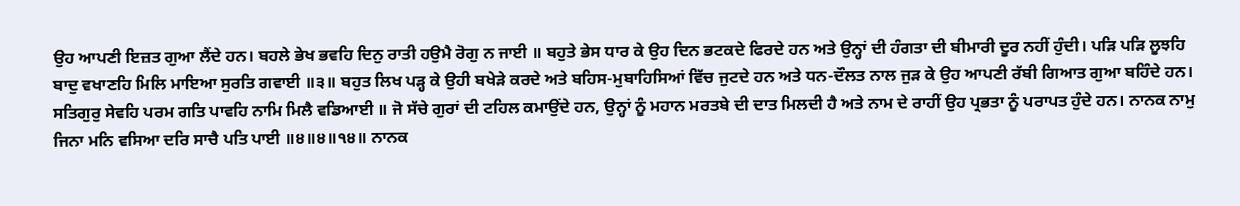ਉਹ ਆਪਣੀ ਇਜ਼ਤ ਗੁਆ ਲੈਂਦੇ ਹਨ। ਬਹਲੇ ਭੇਖ ਭਵਹਿ ਦਿਨੁ ਰਾਤੀ ਹਉਮੈ ਰੋਗੁ ਨ ਜਾਈ ॥ ਬਹੁਤੇ ਭੇਸ ਧਾਰ ਕੇ ਉਹ ਦਿਨ ਭਟਕਦੇ ਫਿਰਦੇ ਹਨ ਅਤੇ ਉਨ੍ਹਾਂ ਦੀ ਹੰਗਤਾ ਦੀ ਬੀਮਾਰੀ ਦੂਰ ਨਹੀਂ ਹੁੰਦੀ। ਪੜਿ ਪੜਿ ਲੂਝਹਿ ਬਾਦੁ ਵਖਾਣਹਿ ਮਿਲਿ ਮਾਇਆ ਸੁਰਤਿ ਗਵਾਈ ॥੩॥ ਬਹੁਤ ਲਿਖ ਪੜ੍ਹ ਕੇ ਉਹੀ ਬਖੇੜੇ ਕਰਦੇ ਅਤੇ ਬਹਿਸ-ਮੁਬਾਹਿਸਿਆਂ ਵਿੱਚ ਜੁਟਦੇ ਹਨ ਅਤੇ ਧਨ-ਦੌਲਤ ਨਾਲ ਜੁੜ ਕੇ ਉਹ ਆਪਣੀ ਰੱਬੀ ਗਿਆਤ ਗੁਆ ਬਹਿੰਦੇ ਹਨ। ਸਤਿਗੁਰੁ ਸੇਵਹਿ ਪਰਮ ਗਤਿ ਪਾਵਹਿ ਨਾਮਿ ਮਿਲੈ ਵਡਿਆਈ ॥ ਜੋ ਸੱਚੇ ਗੁਰਾਂ ਦੀ ਟਹਿਲ ਕਮਾਉਂਦੇ ਹਨ, ਉਨ੍ਹਾਂ ਨੂੰ ਮਹਾਨ ਮਰਤਬੇ ਦੀ ਦਾਤ ਮਿਲਦੀ ਹੈ ਅਤੇ ਨਾਮ ਦੇ ਰਾਹੀਂ ਉਹ ਪ੍ਰਭਤਾ ਨੂੰ ਪਰਾਪਤ ਹੁੰਦੇ ਹਨ। ਨਾਨਕ ਨਾਮੁ ਜਿਨਾ ਮਨਿ ਵਸਿਆ ਦਰਿ ਸਾਚੈ ਪਤਿ ਪਾਈ ॥੪॥੪॥੧੪॥ ਨਾਨਕ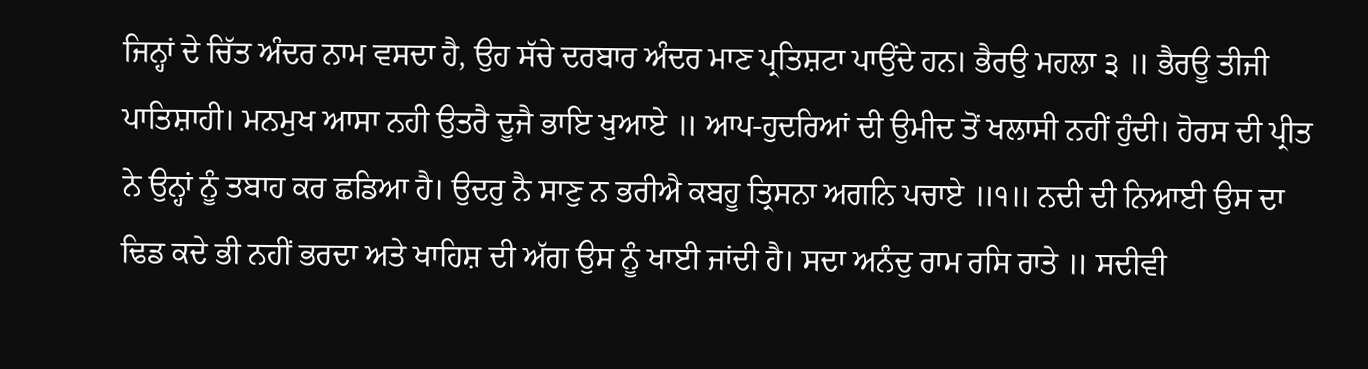ਜਿਨ੍ਹਾਂ ਦੇ ਚਿੱਤ ਅੰਦਰ ਨਾਮ ਵਸਦਾ ਹੈ, ਉਹ ਸੱਚੇ ਦਰਬਾਰ ਅੰਦਰ ਮਾਣ ਪ੍ਰਤਿਸ਼ਟਾ ਪਾਉਂਦੇ ਹਨ। ਭੈਰਉ ਮਹਲਾ ੩ ॥ ਭੈਰਊ ਤੀਜੀ ਪਾਤਿਸ਼ਾਹੀ। ਮਨਮੁਖ ਆਸਾ ਨਹੀ ਉਤਰੈ ਦੂਜੈ ਭਾਇ ਖੁਆਏ ॥ ਆਪ-ਹੁਦਰਿਆਂ ਦੀ ਉਮੀਦ ਤੋਂ ਖਲਾਸੀ ਨਹੀਂ ਹੁੰਦੀ। ਹੋਰਸ ਦੀ ਪ੍ਰੀਤ ਨੇ ਉਨ੍ਹਾਂ ਨੂੰ ਤਬਾਹ ਕਰ ਛਡਿਆ ਹੈ। ਉਦਰੁ ਨੈ ਸਾਣੁ ਨ ਭਰੀਐ ਕਬਹੂ ਤ੍ਰਿਸਨਾ ਅਗਨਿ ਪਚਾਏ ॥੧॥ ਨਦੀ ਦੀ ਨਿਆਈ ਉਸ ਦਾ ਢਿਡ ਕਦੇ ਭੀ ਨਹੀਂ ਭਰਦਾ ਅਤੇ ਖਾਹਿਸ਼ ਦੀ ਅੱਗ ਉਸ ਨੂੰ ਖਾਈ ਜਾਂਦੀ ਹੈ। ਸਦਾ ਅਨੰਦੁ ਰਾਮ ਰਸਿ ਰਾਤੇ ॥ ਸਦੀਵੀ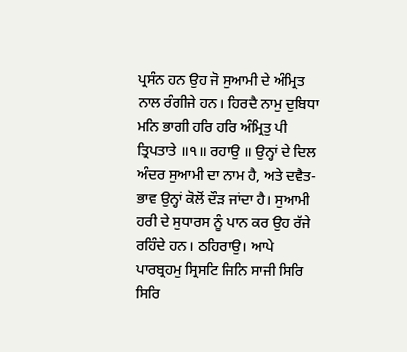ਪ੍ਰਸੰਨ ਹਨ ਉਹ ਜੋ ਸੁਆਮੀ ਦੇ ਅੰਮ੍ਰਿਤ ਨਾਲ ਰੰਗੀਜੇ ਹਨ। ਹਿਰਦੈ ਨਾਮੁ ਦੁਬਿਧਾ ਮਨਿ ਭਾਗੀ ਹਰਿ ਹਰਿ ਅੰਮ੍ਰਿਤੁ ਪੀ ਤ੍ਰਿਪਤਾਤੇ ॥੧॥ ਰਹਾਉ ॥ ਉਨ੍ਹਾਂ ਦੇ ਦਿਲ ਅੰਦਰ ਸੁਆਮੀ ਦਾ ਨਾਮ ਹੈ, ਅਤੇ ਦਵੈਤ-ਭਾਵ ਉਨ੍ਹਾਂ ਕੋਲੋਂ ਦੌੜ ਜਾਂਦਾ ਹੈ। ਸੁਆਮੀ ਹਰੀ ਦੇ ਸੁਧਾਰਸ ਨੂੰ ਪਾਨ ਕਰ ਉਹ ਰੱਜੇ ਰਹਿੰਦੇ ਹਨ। ਠਹਿਰਾਉ। ਆਪੇ ਪਾਰਬ੍ਰਹਮੁ ਸ੍ਰਿਸਟਿ ਜਿਨਿ ਸਾਜੀ ਸਿਰਿ ਸਿਰਿ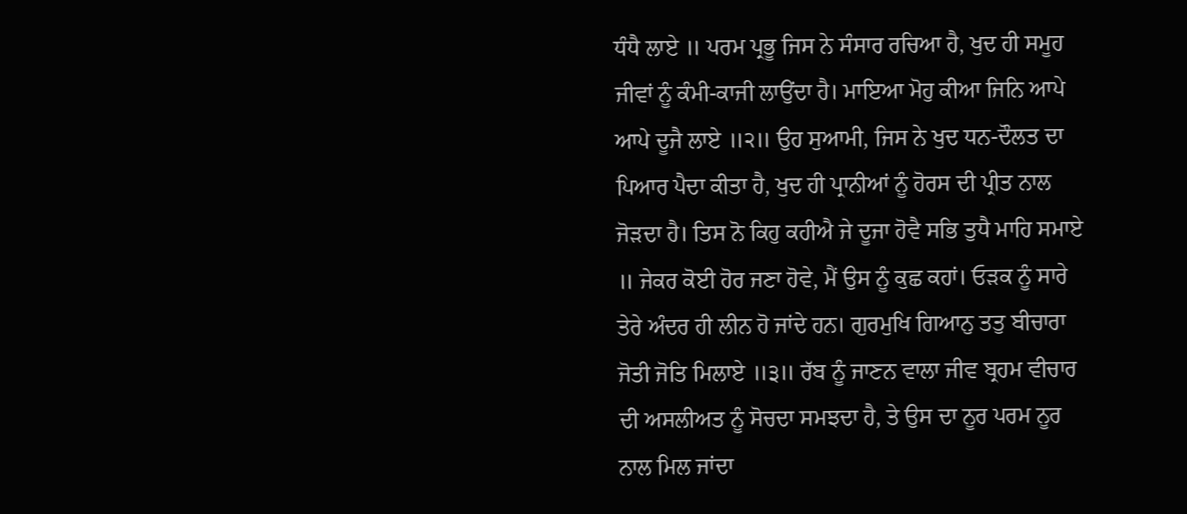ਧੰਧੈ ਲਾਏ ॥ ਪਰਮ ਪ੍ਰਭੂ ਜਿਸ ਨੇ ਸੰਸਾਰ ਰਚਿਆ ਹੈ, ਖੁਦ ਹੀ ਸਮੂਹ ਜੀਵਾਂ ਨੂੰ ਕੰਮੀ-ਕਾਜੀ ਲਾਉਂਦਾ ਹੈ। ਮਾਇਆ ਮੋਹੁ ਕੀਆ ਜਿਨਿ ਆਪੇ ਆਪੇ ਦੂਜੈ ਲਾਏ ॥੨॥ ਉਹ ਸੁਆਮੀ, ਜਿਸ ਨੇ ਖੁਦ ਧਨ-ਦੌਲਤ ਦਾ ਪਿਆਰ ਪੈਦਾ ਕੀਤਾ ਹੈ, ਖੁਦ ਹੀ ਪ੍ਰਾਨੀਆਂ ਨੂੰ ਹੋਰਸ ਦੀ ਪ੍ਰੀਤ ਨਾਲ ਜੋੜਦਾ ਹੈ। ਤਿਸ ਨੋ ਕਿਹੁ ਕਹੀਐ ਜੇ ਦੂਜਾ ਹੋਵੈ ਸਭਿ ਤੁਧੈ ਮਾਹਿ ਸਮਾਏ ॥ ਜੇਕਰ ਕੋਈ ਹੋਰ ਜਣਾ ਹੋਵੇ, ਮੈਂ ਉਸ ਨੂੰ ਕੁਛ ਕਹਾਂ। ਓੜਕ ਨੂੰ ਸਾਰੇ ਤੇਰੇ ਅੰਦਰ ਹੀ ਲੀਨ ਹੋ ਜਾਂਦੇ ਹਨ। ਗੁਰਮੁਖਿ ਗਿਆਨੁ ਤਤੁ ਬੀਚਾਰਾ ਜੋਤੀ ਜੋਤਿ ਮਿਲਾਏ ॥੩॥ ਰੱਬ ਨੂੰ ਜਾਣਨ ਵਾਲਾ ਜੀਵ ਬ੍ਰਹਮ ਵੀਚਾਰ ਦੀ ਅਸਲੀਅਤ ਨੂੰ ਸੋਚਦਾ ਸਮਝਦਾ ਹੈ, ਤੇ ਉਸ ਦਾ ਨੂਰ ਪਰਮ ਨੂਰ ਨਾਲ ਮਿਲ ਜਾਂਦਾ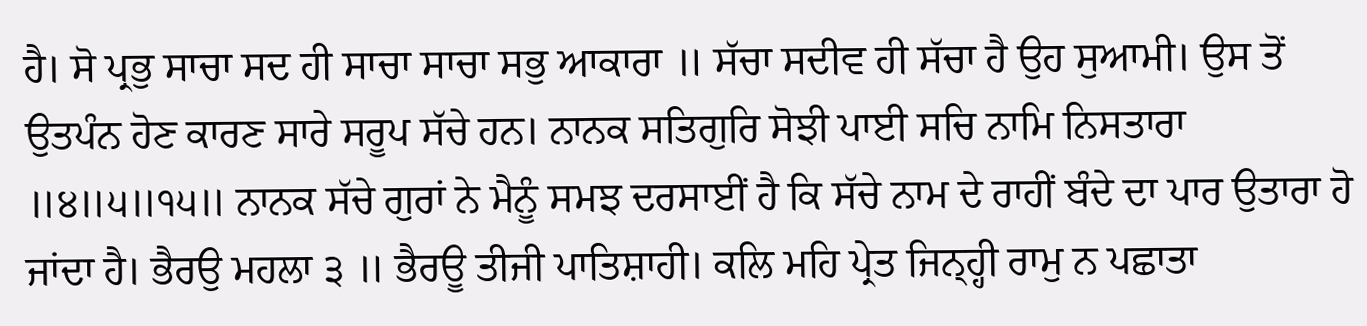ਹੈ। ਸੋ ਪ੍ਰਭੁ ਸਾਚਾ ਸਦ ਹੀ ਸਾਚਾ ਸਾਚਾ ਸਭੁ ਆਕਾਰਾ ॥ ਸੱਚਾ ਸਦੀਵ ਹੀ ਸੱਚਾ ਹੈ ਉਹ ਸੁਆਮੀ। ਉਸ ਤੋਂ ਉਤਪੰਨ ਹੋਣ ਕਾਰਣ ਸਾਰੇ ਸਰੂਪ ਸੱਚੇ ਹਨ। ਨਾਨਕ ਸਤਿਗੁਰਿ ਸੋਝੀ ਪਾਈ ਸਚਿ ਨਾਮਿ ਨਿਸਤਾਰਾ ॥੪॥੫॥੧੫॥ ਨਾਨਕ ਸੱਚੇ ਗੁਰਾਂ ਨੇ ਮੈਨੂੰ ਸਮਝ ਦਰਸਾਈਂ ਹੈ ਕਿ ਸੱਚੇ ਨਾਮ ਦੇ ਰਾਹੀਂ ਬੰਦੇ ਦਾ ਪਾਰ ਉਤਾਰਾ ਹੋ ਜਾਂਦਾ ਹੈ। ਭੈਰਉ ਮਹਲਾ ੩ ॥ ਭੈਰਊ ਤੀਜੀ ਪਾਤਿਸ਼ਾਹੀ। ਕਲਿ ਮਹਿ ਪ੍ਰੇਤ ਜਿਨ੍ਹ੍ਹੀ ਰਾਮੁ ਨ ਪਛਾਤਾ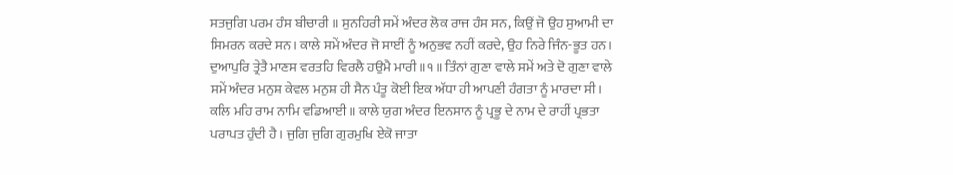ਸਤਜੁਗਿ ਪਰਮ ਹੰਸ ਬੀਚਾਰੀ ॥ ਸੁਨਹਿਰੀ ਸਮੇਂ ਅੰਦਰ ਲੋਕ ਰਾਜ ਹੰਸ ਸਨ, ਕਿਉਂ ਜੋ ਉਹ ਸੁਆਮੀ ਦਾ ਸਿਮਰਨ ਕਰਦੇ ਸਨ। ਕਾਲੇ ਸਮੇਂ ਅੰਦਰ ਜੋ ਸਾਈਂ ਨੂੰ ਅਨੁਭਵ ਨਹੀਂ ਕਰਦੇ, ਉਹ ਨਿਰੇ ਜਿੰਨ-ਭੂਤ ਹਨ। ਦੁਆਪੁਰਿ ਤ੍ਰੇਤੈ ਮਾਣਸ ਵਰਤਹਿ ਵਿਰਲੈ ਹਉਮੈ ਮਾਰੀ ॥੧॥ ਤਿੰਨਾਂ ਗੁਣਾ ਵਾਲੇ ਸਮੇਂ ਅਤੇ ਦੋ ਗੁਣਾ ਵਾਲੇ ਸਮੇਂ ਅੰਦਰ ਮਨੁਸ਼ ਕੇਵਲ ਮਨੁਸ਼ ਹੀ ਸੈਨ ਪੰਤੂ ਕੋਈ ਇਕ ਅੱਧਾ ਹੀ ਆਪਣੀ ਹੰਗਤਾ ਨੂੰ ਮਾਰਦਾ ਸੀ। ਕਲਿ ਮਹਿ ਰਾਮ ਨਾਮਿ ਵਡਿਆਈ ॥ ਕਾਲੇ ਯੁਗ ਅੰਦਰ ਇਨਸਾਨ ਨੂੰ ਪ੍ਰਭੂ ਦੇ ਨਾਮ ਦੇ ਰਾਹੀਂ ਪ੍ਰਭਤਾ ਪਰਾਪਤ ਹੁੰਦੀ ਹੈ। ਜੁਗਿ ਜੁਗਿ ਗੁਰਮੁਖਿ ਏਕੋ ਜਾਤਾ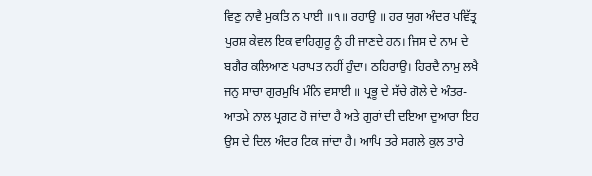ਵਿਣੁ ਨਾਵੈ ਮੁਕਤਿ ਨ ਪਾਈ ॥੧॥ ਰਹਾਉ ॥ ਹਰ ਯੁਗ ਅੰਦਰ ਪਵਿੱਤ੍ਰ ਪੁਰਸ਼ ਕੇਵਲ ਇਕ ਵਾਹਿਗੁਰੂ ਨੂੰ ਹੀ ਜਾਣਦੇ ਹਨ। ਜਿਸ ਦੇ ਨਾਮ ਦੇ ਬਗੈਰ ਕਲਿਆਣ ਪਰਾਪਤ ਨਹੀਂ ਹੁੰਦਾ। ਠਹਿਰਾਉ। ਹਿਰਦੈ ਨਾਮੁ ਲਖੈ ਜਨੁ ਸਾਚਾ ਗੁਰਮੁਖਿ ਮੰਨਿ ਵਸਾਈ ॥ ਪ੍ਰਭੂ ਦੇ ਸੱਚੇ ਗੋਲੇ ਦੇ ਅੰਤਰ-ਆਤਮੇ ਨਾਲ ਪ੍ਰਗਟ ਹੋ ਜਾਂਦਾ ਹੈ ਅਤੇ ਗੁਰਾਂ ਦੀ ਦਇਆ ਦੁਆਰਾ ਇਹ ਉਸ ਦੇ ਦਿਲ ਅੰਦਰ ਟਿਕ ਜਾਂਦਾ ਹੈ। ਆਪਿ ਤਰੇ ਸਗਲੇ ਕੁਲ ਤਾਰੇ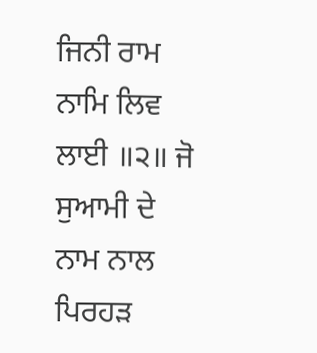ਜਿਨੀ ਰਾਮ ਨਾਮਿ ਲਿਵ ਲਾਈ ॥੨॥ ਜੋ ਸੁਆਮੀ ਦੇ ਨਾਮ ਨਾਲ ਪਿਰਹੜ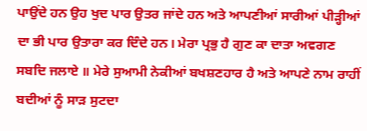ਪਾਉਂਦੇ ਹਨ ਉਹ ਖੁਦ ਪਾਰ ਉਤਰ ਜਾਂਦੇ ਹਨ ਅਤੇ ਆਪਣੀਆਂ ਸਾਰੀਆਂ ਪੀੜ੍ਹੀਆਂ ਦਾ ਭੀ ਪਾਰ ਉਤਾਰਾ ਕਰ ਦਿੰਦੇ ਹਨ। ਮੇਰਾ ਪ੍ਰਭੁ ਹੈ ਗੁਣ ਕਾ ਦਾਤਾ ਅਵਗਣ ਸਬਦਿ ਜਲਾਏ ॥ ਮੇਰੇ ਸੁਆਮੀ ਨੇਕੀਆਂ ਬਖਸ਼ਣਹਾਰ ਹੈ ਅਤੇ ਆਪਣੇ ਨਾਮ ਰਾਹੀਂ ਬਦੀਆਂ ਨੂੰ ਸਾੜ ਸੁਟਦਾ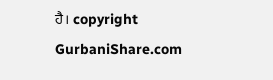ਹੈ। copyright GurbaniShare.com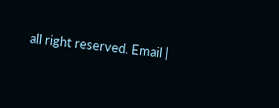all right reserved. Email |